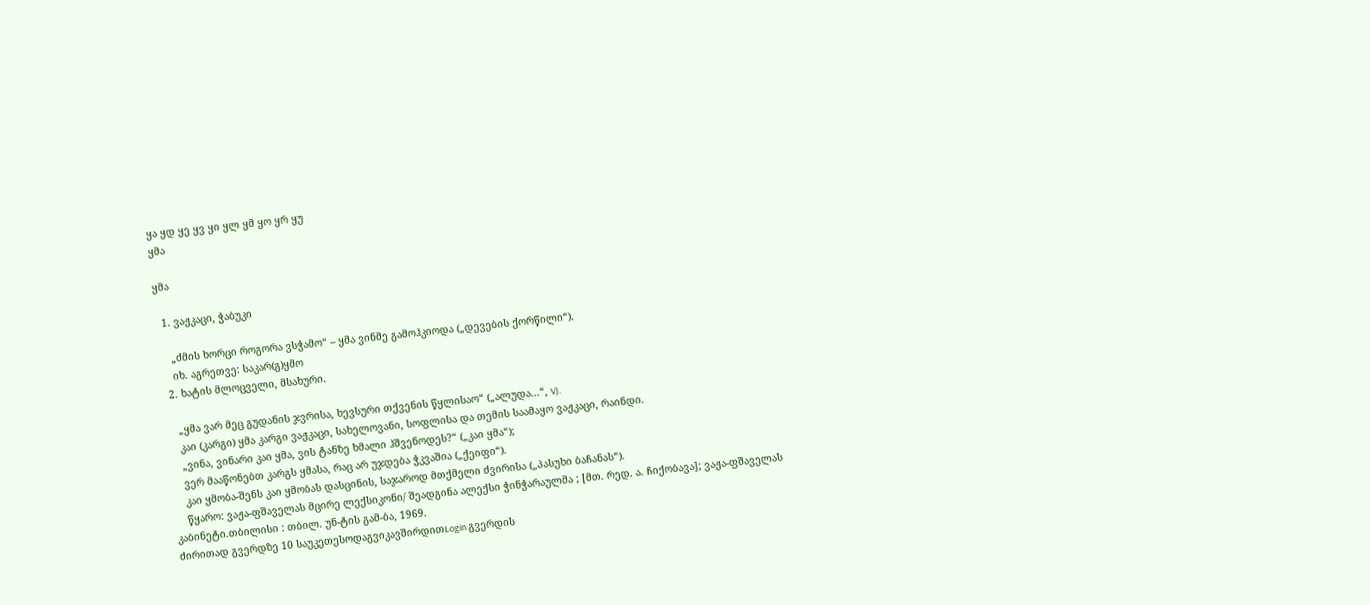ყა ყდ ყე ყვ ყი ყლ ყმ ყო ყრ ყუ
ყმა

ყმა

  1. ვაჟკაცი, ჭაბუკი

    „ძმის ხორცი როგორა ვსჭამო“ – ყმა ვინმე გამოჰკიოდა („დევების ქორწილი“).
    იხ. აგრეთვე: საკარ(გ)ყმო
  2. ხატის მლოცველი, მსახური.

    „ყმა ვარ მეც გუდანის ჯვრისა, ხევსური თქვენის წყლისაო“ („ალუდა...“, V).
    კაი (კარგი) ყმა კარგი ვაჟკაცი, სახელოვანი, სოფლისა და თემის საამაყო ვაჟკაცი, რაინდი.
    „ვინა, ვინარი კაი ყმა, ვის ტანზე ხმალი ჰშვენოდეს?“ („კაი ყმა“);
    ვერ მააწონებთ კარგს ყმასა, რაც არ უჯდება ჭკვაშია („ქეიფი“).
    კაი ყმობა-შენს კაი ყმობას დასცინის, საჯაროდ მთქმელი ძვირისა („პასუხი ბაჩანას“).
    წყარო: ვაჟა-ფშაველას მცირე ლექსიკონი/ შეადგინა ალექსი ჭინჭარაულმა ; [მთ. რედ. ა. ჩიქობავა]; ვაჟა-ფშაველას კაბინეტი.თბილისი : თბილ. უნ-ტის გამ-ბა, 1969.
ძირითად გვერდზე 10 საუკეთესოდაგვიკავშირდითLogin გვერდის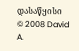დასაწყისი
© 2008 David A.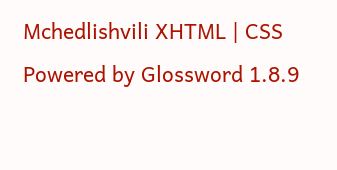Mchedlishvili XHTML | CSS Powered by Glossword 1.8.9